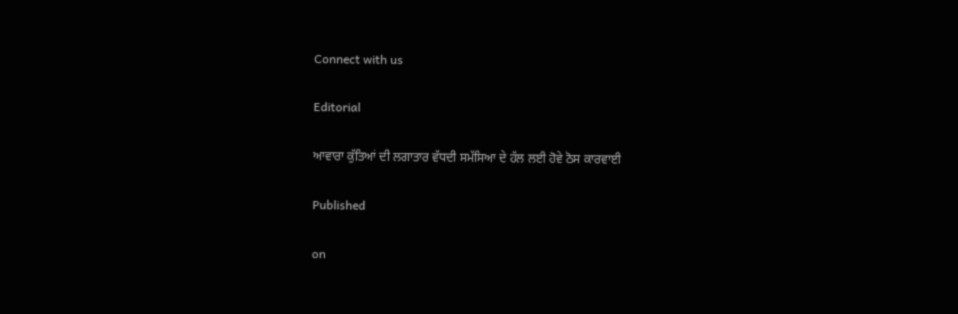Connect with us

Editorial

ਆਵਾਰਾ ਕੁੱਤਿਆਂ ਦੀ ਲਗਾਤਾਰ ਵੱਧਦੀ ਸਮੱਸਿਆ ਦੇ ਹੱਲ ਲਈ ਹੋਵੇ ਠੋਸ ਕਾਰਵਾਈ

Published

on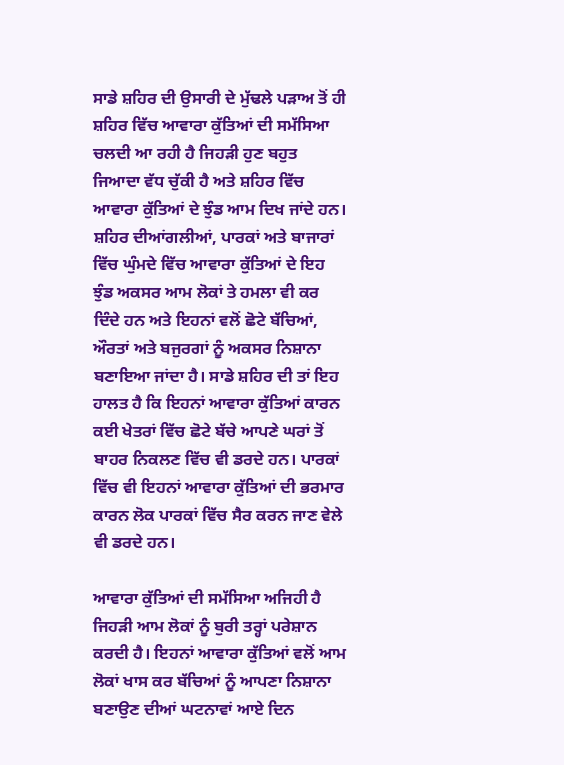ਸਾਡੇ ਸ਼ਹਿਰ ਦੀ ਉਸਾਰੀ ਦੇ ਮੁੱਢਲੇ ਪੜਾਅ ਤੋਂ ਹੀ ਸ਼ਹਿਰ ਵਿੱਚ ਆਵਾਰਾ ਕੁੱਤਿਆਂ ਦੀ ਸਮੱਸਿਆ ਚਲਦੀ ਆ ਰਹੀ ਹੈ ਜਿਹੜੀ ਹੁਣ ਬਹੁਤ ਜਿਆਦਾ ਵੱਧ ਚੁੱਕੀ ਹੈ ਅਤੇ ਸ਼ਹਿਰ ਵਿੱਚ ਆਵਾਰਾ ਕੁੱਤਿਆਂ ਦੇ ਝੁੰਡ ਆਮ ਦਿਖ ਜਾਂਦੇ ਹਨ। ਸ਼ਹਿਰ ਦੀਆਂਗਲੀਆਂ, ਪਾਰਕਾਂ ਅਤੇ ਬਾਜਾਰਾਂ ਵਿੱਚ ਘੁੰਮਦੇ ਵਿੱਚ ਆਵਾਰਾ ਕੁੱਤਿਆਂ ਦੇ ਇਹ ਝੁੰਡ ਅਕਸਰ ਆਮ ਲੋਕਾਂ ਤੇ ਹਮਲਾ ਵੀ ਕਰ ਦਿੰਦੇ ਹਨ ਅਤੇ ਇਹਨਾਂ ਵਲੋਂ ਛੋਟੇ ਬੱਚਿਆਂ, ਔਰਤਾਂ ਅਤੇ ਬਜੁਰਗਾਂ ਨੂੰ ਅਕਸਰ ਨਿਸ਼ਾਨਾ ਬਣਾਇਆ ਜਾਂਦਾ ਹੈ। ਸਾਡੇ ਸ਼ਹਿਰ ਦੀ ਤਾਂ ਇਹ ਹਾਲਤ ਹੈ ਕਿ ਇਹਨਾਂ ਆਵਾਰਾ ਕੁੱਤਿਆਂ ਕਾਰਨ ਕਈ ਖੇਤਰਾਂ ਵਿੱਚ ਛੋਟੇ ਬੱਚੇ ਆਪਣੇ ਘਰਾਂ ਤੋਂ ਬਾਹਰ ਨਿਕਲਣ ਵਿੱਚ ਵੀ ਡਰਦੇ ਹਨ। ਪਾਰਕਾਂ ਵਿੱਚ ਵੀ ਇਹਨਾਂ ਆਵਾਰਾ ਕੁੱਤਿਆਂ ਦੀ ਭਰਮਾਰ ਕਾਰਨ ਲੋਕ ਪਾਰਕਾਂ ਵਿੱਚ ਸੈਰ ਕਰਨ ਜਾਣ ਵੇਲੇ ਵੀ ਡਰਦੇ ਹਨ।

ਆਵਾਰਾ ਕੁੱਤਿਆਂ ਦੀ ਸਮੱਸਿਆ ਅਜਿਹੀ ਹੈ ਜਿਹੜੀ ਆਮ ਲੋਕਾਂ ਨੂੰ ਬੁਰੀ ਤਰ੍ਹਾਂ ਪਰੇਸ਼ਾਨ ਕਰਦੀ ਹੈ। ਇਹਨਾਂ ਆਵਾਰਾ ਕੁੱਤਿਆਂ ਵਲੋਂ ਆਮ ਲੋਕਾਂ ਖਾਸ ਕਰ ਬੱਚਿਆਂ ਨੂੰ ਆਪਣਾ ਨਿਸ਼ਾਨਾ ਬਣਾਉਣ ਦੀਆਂ ਘਟਨਾਵਾਂ ਆਏ ਦਿਨ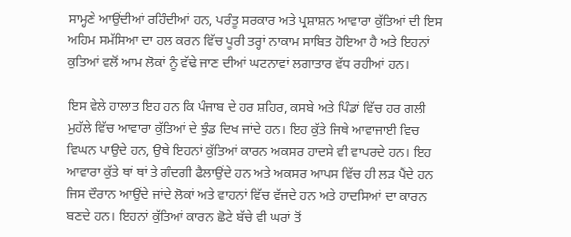ਸਾਮ੍ਹਣੇ ਆਉਂਦੀਆਂ ਰਹਿੰਦੀਆਂ ਹਨ, ਪਰੰਤੂ ਸਰਕਾਰ ਅਤੇ ਪ੍ਰਸ਼ਾਸ਼ਨ ਆਵਾਰਾ ਕੁੱਤਿਆਂ ਦੀ ਇਸ ਅਹਿਮ ਸਮੱਸਿਆ ਦਾ ਹਲ ਕਰਨ ਵਿੱਚ ਪੂਰੀ ਤਰ੍ਹਾਂ ਨਾਕਾਮ ਸਾਬਿਤ ਹੋਇਆ ਹੈ ਅਤੇ ਇਹਨਾਂ ਕੁਤਿਆਂ ਵਲੋਂ ਆਮ ਲੋਕਾਂ ਨੂੰ ਵੱਢੇ ਜਾਣ ਦੀਆਂ ਘਟਨਾਵਾਂ ਲਗਾਤਾਰ ਵੱਧ ਰਹੀਆਂ ਹਨ।

ਇਸ ਵੇਲੇ ਹਾਲਾਤ ਇਹ ਹਨ ਕਿ ਪੰਜਾਬ ਦੇ ਹਰ ਸ਼ਹਿਰ, ਕਸਬੇ ਅਤੇ ਪਿੰਡਾਂ ਵਿੱਚ ਹਰ ਗਲੀ ਮੁਹੱਲੇ ਵਿੱਚ ਆਵਾਰਾ ਕੁੱਤਿਆਂ ਦੇ ਝੁੰਡ ਦਿਖ ਜਾਂਦੇ ਹਨ। ਇਹ ਕੁੱਤੇ ਜਿਥੇ ਆਵਾਜਾਈ ਵਿਚ ਵਿਘਨ ਪਾਉਦੇ ਹਨ, ਉਥੇ ਇਹਨਾਂ ਕੁੱਤਿਆਂ ਕਾਰਨ ਅਕਸਰ ਹਾਦਸੇ ਵੀ ਵਾਪਰਦੇ ਹਨ। ਇਹ ਆਵਾਰਾ ਕੁੱਤੇ ਥਾਂ ਥਾਂ ਤੇ ਗੰਦਗੀ ਫੈਲਾਉਂਦੇ ਹਨ ਅਤੇ ਅਕਸਰ ਆਪਸ ਵਿੱਚ ਹੀ ਲੜ ਪੈਂਦੇ ਹਨ ਜਿਸ ਦੌਰਾਨ ਆਉਂਦੇ ਜਾਂਦੇ ਲੋਕਾਂ ਅਤੇ ਵਾਹਨਾਂ ਵਿੱਚ ਵੱਜਦੇ ਹਨ ਅਤੇ ਹਾਦਸਿਆਂ ਦਾ ਕਾਰਨ ਬਣਦੇ ਹਨ। ਇਹਨਾਂ ਕੁੱਤਿਆਂ ਕਾਰਨ ਛੋਟੇ ਬੱਚੇ ਵੀ ਘਰਾਂ ਤੋਂ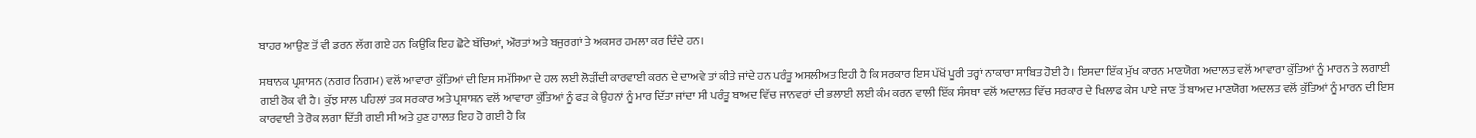ਬਾਹਰ ਆਉਣ ਤੋਂ ਵੀ ਡਰਨ ਲੱਗ ਗਏ ਹਨ ਕਿਉਂਕਿ ਇਹ ਛੋਟੇ ਬੱਚਿਆਂ, ਔਰਤਾਂ ਅਤੇ ਬਜੁਰਗਾਂ ਤੇ ਅਕਸਰ ਹਮਲਾ ਕਰ ਦਿੰਦੇ ਹਨ।

ਸਥਾਨਕ ਪ੍ਰਸ਼ਾਸਨ (ਨਗਰ ਨਿਗਮ) ਵਲੋਂ ਆਵਾਰਾ ਕੁੱਤਿਆਂ ਦੀ ਇਸ ਸਮੱਸਿਆ ਦੇ ਹਲ ਲਈ ਲੋੜੀਂਦੀ ਕਾਰਵਾਈ ਕਰਨ ਦੇ ਦਾਅਵੇ ਤਾਂ ਕੀਤੇ ਜਾਂਦੇ ਹਨ ਪਰੰਤੂ ਅਸਲੀਅਤ ਇਹੀ ਹੈ ਕਿ ਸਰਕਾਰ ਇਸ ਪੱਖੋਂ ਪੂਰੀ ਤਰ੍ਹਾਂ ਨਾਕਾਰਾ ਸਾਬਿਤ ਹੋਈ ਹੈ। ਇਸਦਾ ਇੱਕ ਮੁੱਖ ਕਾਰਨ ਮਾਣਯੋਗ ਅਦਾਲਤ ਵਲੋਂ ਆਵਾਰਾ ਕੁੱਤਿਆਂ ਨੂੰ ਮਾਰਨ ਤੇ ਲਗਾਈ ਗਈ ਰੋਕ ਵੀ ਹੈ। ਕੁੱਝ ਸਾਲ ਪਹਿਲਾਂ ਤਕ ਸਰਕਾਰ ਅਤੇ ਪ੍ਰਸ਼ਾਸ਼ਨ ਵਲੋਂ ਆਵਾਰਾ ਕੁੱਤਿਆਂ ਨੂੰ ਫੜ ਕੇ ਉਹਨਾਂ ਨੂੰ ਮਾਰ ਦਿੱਤਾ ਜਾਂਦਾ ਸੀ ਪਰੰਤੂ ਬਾਅਦ ਵਿੱਚ ਜਾਨਵਰਾਂ ਦੀ ਭਲਾਈ ਲਈ ਕੰਮ ਕਰਨ ਵਾਲੀ ਇੱਕ ਸੰਸਥਾ ਵਲੋਂ ਅਦਾਲਤ ਵਿੱਚ ਸਰਕਾਰ ਦੇ ਖਿਲਾਫ ਕੇਸ ਪਾਏ ਜਾਣ ਤੋਂ ਬਾਅਦ ਮਾਣਯੋਗ ਅਦਲਤ ਵਲੋਂ ਕੁੱਤਿਆਂ ਨੂੰ ਮਾਰਨ ਦੀ ਇਸ ਕਾਰਵਾਈ ਤੇ ਰੋਕ ਲਗਾ ਦਿੱਤੀ ਗਈ ਸੀ ਅਤੇ ਹੁਣ ਹਾਲਤ ਇਹ ਹੋ ਗਈ ਹੈ ਕਿ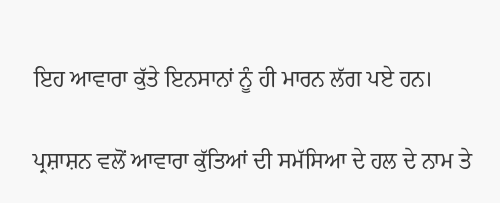ਇਹ ਆਵਾਰਾ ਕੁੱਤੇ ਇਨਸਾਨਾਂ ਨੂੰ ਹੀ ਮਾਰਨ ਲੱਗ ਪਏ ਹਨ।

ਪ੍ਰਸ਼ਾਸ਼ਨ ਵਲੋਂ ਆਵਾਰਾ ਕੁੱਤਿਆਂ ਦੀ ਸਮੱਸਿਆ ਦੇ ਹਲ ਦੇ ਨਾਮ ਤੇ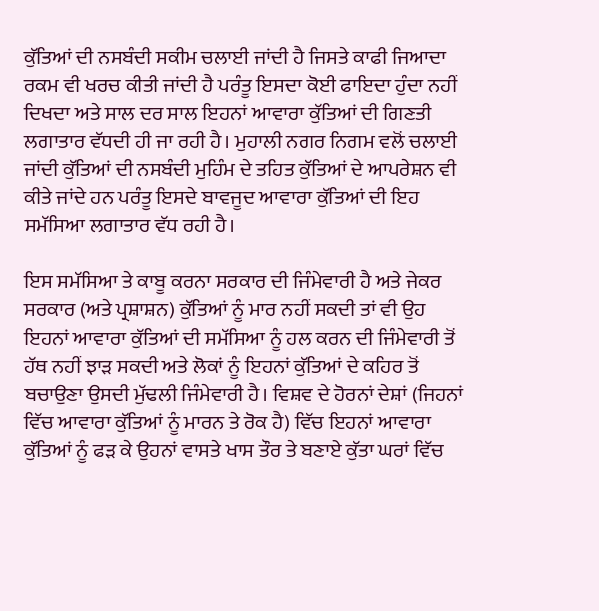ਕੁੱਤਿਆਂ ਦੀ ਨਸਬੰਦੀ ਸਕੀਮ ਚਲਾਈ ਜਾਂਦੀ ਹੈ ਜਿਸਤੇ ਕਾਫੀ ਜਿਆਦਾ ਰਕਮ ਵੀ ਖਰਚ ਕੀਤੀ ਜਾਂਦੀ ਹੈ ਪਰੰਤੂ ਇਸਦਾ ਕੋਈ ਫਾਇਦਾ ਹੁੰਦਾ ਨਹੀਂ ਦਿਖਦਾ ਅਤੇ ਸਾਲ ਦਰ ਸਾਲ ਇਹਨਾਂ ਆਵਾਰਾ ਕੁੱਤਿਆਂ ਦੀ ਗਿਣਤੀ ਲਗਾਤਾਰ ਵੱਧਦੀ ਹੀ ਜਾ ਰਹੀ ਹੈ। ਮੁਹਾਲੀ ਨਗਰ ਨਿਗਮ ਵਲੋਂ ਚਲਾਈ ਜਾਂਦੀ ਕੁੱਤਿਆਂ ਦੀ ਨਸਬੰਦੀ ਮੁਹਿੰਮ ਦੇ ਤਹਿਤ ਕੁੱਤਿਆਂ ਦੇ ਆਪਰੇਸ਼ਨ ਵੀ ਕੀਤੇ ਜਾਂਦੇ ਹਨ ਪਰੰਤੂ ਇਸਦੇ ਬਾਵਜੂਦ ਆਵਾਰਾ ਕੁੱਤਿਆਂ ਦੀ ਇਹ ਸਮੱਸਿਆ ਲਗਾਤਾਰ ਵੱਧ ਰਹੀ ਹੈ।

ਇਸ ਸਮੱਸਿਆ ਤੇ ਕਾਬੂ ਕਰਨਾ ਸਰਕਾਰ ਦੀ ਜਿੰਮੇਵਾਰੀ ਹੈ ਅਤੇ ਜੇਕਰ ਸਰਕਾਰ (ਅਤੇ ਪ੍ਰਸ਼ਾਸ਼ਨ) ਕੁੱਤਿਆਂ ਨੂੰ ਮਾਰ ਨਹੀਂ ਸਕਦੀ ਤਾਂ ਵੀ ਉਹ ਇਹਨਾਂ ਆਵਾਰਾ ਕੁੱਤਿਆਂ ਦੀ ਸਮੱਸਿਆ ਨੂੰ ਹਲ ਕਰਨ ਦੀ ਜਿੰਮੇਵਾਰੀ ਤੋਂ ਹੱਥ ਨਹੀਂ ਝਾੜ ਸਕਦੀ ਅਤੇ ਲੋਕਾਂ ਨੂੰ ਇਹਨਾਂ ਕੁੱਤਿਆਂ ਦੇ ਕਹਿਰ ਤੋਂ ਬਚਾਉਣਾ ਉਸਦੀ ਮੁੱਢਲੀ ਜਿੰਮੇਵਾਰੀ ਹੈ। ਵਿਸ਼ਵ ਦੇ ਹੋਰਨਾਂ ਦੇਸ਼ਾਂ (ਜਿਹਨਾਂ ਵਿੱਚ ਆਵਾਰਾ ਕੁੱਤਿਆਂ ਨੂੰ ਮਾਰਨ ਤੇ ਰੋਕ ਹੈ) ਵਿੱਚ ਇਹਨਾਂ ਆਵਾਰਾ ਕੁੱਤਿਆਂ ਨੂੰ ਫੜ ਕੇ ਉਹਨਾਂ ਵਾਸਤੇ ਖਾਸ ਤੌਰ ਤੇ ਬਣਾਏ ਕੁੱਤਾ ਘਰਾਂ ਵਿੱਚ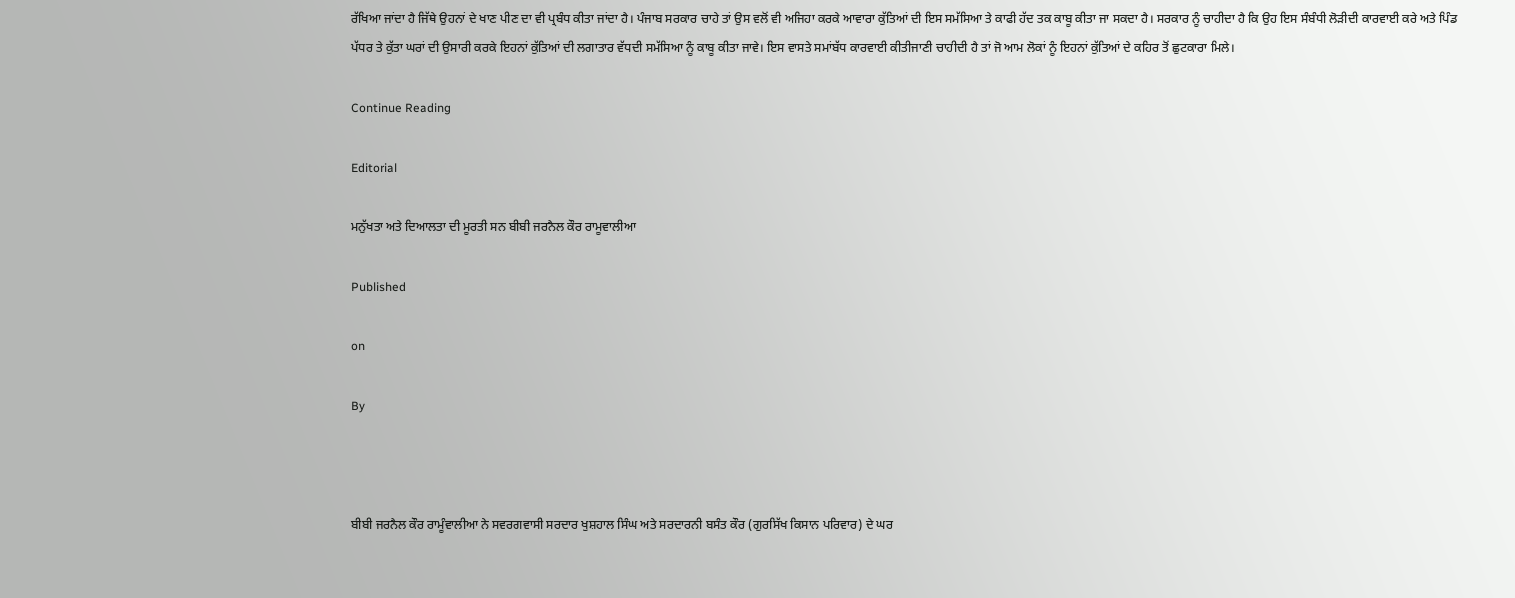ਰੱਖਿਆ ਜਾਂਦਾ ਹੈ ਜਿੱਥੇ ਉਹਨਾਂ ਦੇ ਖਾਣ ਪੀਣ ਦਾ ਵੀ ਪ੍ਰਬੰਧ ਕੀਤਾ ਜਾਂਦਾ ਹੈ। ਪੰਜਾਬ ਸਰਕਾਰ ਚਾਹੇ ਤਾਂ ਉਸ ਵਲੋਂ ਵੀ ਅਜਿਹਾ ਕਰਕੇ ਆਵਾਰਾ ਕੁੱਤਿਆਂ ਦੀ ਇਸ ਸਮੱਸਿਆ ਤੇ ਕਾਫੀ ਹੱਦ ਤਕ ਕਾਬੂ ਕੀਤਾ ਜਾ ਸਕਦਾ ਹੈ। ਸਰਕਾਰ ਨੂੰ ਚਾਹੀਦਾ ਹੈ ਕਿ ਉਹ ਇਸ ਸੰਬੰਧੀ ਲੋੜੀਦੀ ਕਾਰਵਾਈ ਕਰੇ ਅਤੇ ਪਿੰਡ ਪੱਧਰ ਤੇ ਕੁੱਤਾ ਘਰਾਂ ਦੀ ਉਸਾਰੀ ਕਰਕੇ ਇਹਨਾਂ ਕੁੱਤਿਆਂ ਦੀ ਲਗਾਤਾਰ ਵੱਧਦੀ ਸਮੱਸਿਆ ਨੂੰ ਕਾਬੂ ਕੀਤਾ ਜਾਵੇ। ਇਸ ਵਾਸਤੇ ਸਮਾਂਬੱਧ ਕਾਰਵਾਈ ਕੀਤੀਜਾਣੀ ਚਾਹੀਦੀ ਹੈ ਤਾਂ ਜੋ ਆਮ ਲੋਕਾਂ ਨੂੰ ਇਹਨਾਂ ਕੁੱਤਿਆਂ ਦੇ ਕਹਿਰ ਤੋਂ ਛੁਟਕਾਰਾ ਮਿਲੇ।

Continue Reading

Editorial

ਮਨੁੱਖਤਾ ਅਤੇ ਦਿਆਲਤਾ ਦੀ ਮੂਰਤੀ ਸਨ ਬੀਬੀ ਜਰਨੈਲ ਕੌਰ ਰਾਮੂਵਾਲੀਆ

Published

on

By



ਬੀਬੀ ਜਰਨੈਲ ਕੌਰ ਰਾਮੂੰਵਾਲੀਆ ਨੇ ਸਵਰਗਵਾਸੀ ਸਰਦਾਰ ਖੁਸ਼ਹਾਲ ਸਿੰਘ ਅਤੇ ਸਰਦਾਰਨੀ ਬਸੰਤ ਕੌਰ (ਗੁਰਸਿੱਖ ਕਿਸਾਨ ਪਰਿਵਾਰ) ਦੇ ਘਰ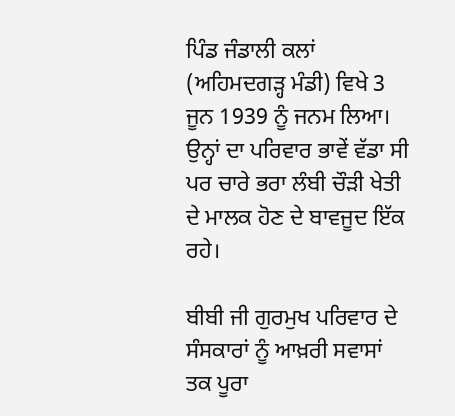ਪਿੰਡ ਜੰਡਾਲੀ ਕਲਾਂ (ਅਹਿਮਦਗੜ੍ਹ ਮੰਡੀ) ਵਿਖੇ 3 ਜੂਨ 1939 ਨੂੰ ਜਨਮ ਲਿਆ। ਉਨ੍ਹਾਂ ਦਾ ਪਰਿਵਾਰ ਭਾਵੇਂ ਵੱਡਾ ਸੀ ਪਰ ਚਾਰੇ ਭਰਾ ਲੰਬੀ ਚੌੜੀ ਖੇਤੀ ਦੇ ਮਾਲਕ ਹੋਣ ਦੇ ਬਾਵਜੂਦ ਇੱਕ ਰਹੇ।

ਬੀਬੀ ਜੀ ਗੁਰਮੁਖ ਪਰਿਵਾਰ ਦੇ ਸੰਸਕਾਰਾਂ ਨੂੰ ਆਖ਼ਰੀ ਸਵਾਸਾਂ ਤਕ ਪੂਰਾ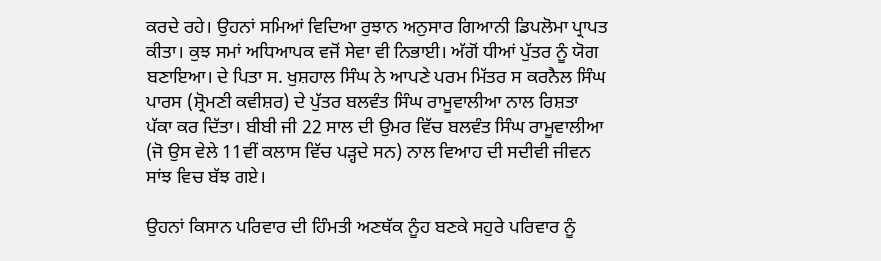ਕਰਦੇ ਰਹੇ। ਉਹਨਾਂ ਸਮਿਆਂ ਵਿਦਿਆ ਰੁਝਾਨ ਅਨੁਸਾਰ ਗਿਆਨੀ ਡਿਪਲੋਮਾ ਪ੍ਰਾਪਤ ਕੀਤਾ। ਕੁਝ ਸਮਾਂ ਅਧਿਆਪਕ ਵਜੋਂ ਸੇਵਾ ਵੀ ਨਿਭਾਈ। ਅੱਗੋਂ ਧੀਆਂ ਪੁੱਤਰ ਨੂੰ ਯੋਗ ਬਣਾਇਆ। ਦੇ ਪਿਤਾ ਸ. ਖੁਸ਼ਹਾਲ ਸਿੰਘ ਨੇ ਆਪਣੇ ਪਰਮ ਮਿੱਤਰ ਸ ਕਰਨੈਲ ਸਿੰਘ ਪਾਰਸ (ਸ਼੍ਰੋਮਣੀ ਕਵੀਸ਼ਰ) ਦੇ ਪੁੱਤਰ ਬਲਵੰਤ ਸਿੰਘ ਰਾਮੂਵਾਲੀਆ ਨਾਲ ਰਿਸ਼ਤਾ ਪੱਕਾ ਕਰ ਦਿੱਤਾ। ਬੀਬੀ ਜੀ 22 ਸਾਲ ਦੀ ਉਮਰ ਵਿੱਚ ਬਲਵੰਤ ਸਿੰਘ ਰਾਮੂਵਾਲੀਆ (ਜੋ ਉਸ ਵੇਲੇ 11ਵੀਂ ਕਲਾਸ ਵਿੱਚ ਪੜ੍ਹਦੇ ਸਨ) ਨਾਲ ਵਿਆਹ ਦੀ ਸਦੀਵੀ ਜੀਵਨ ਸਾਂਝ ਵਿਚ ਬੱਝ ਗਏ।

ਉਹਨਾਂ ਕਿਸਾਨ ਪਰਿਵਾਰ ਦੀ ਹਿੰਮਤੀ ਅਣਥੱਕ ਨੂੰਹ ਬਣਕੇ ਸਹੁਰੇ ਪਰਿਵਾਰ ਨੂੰ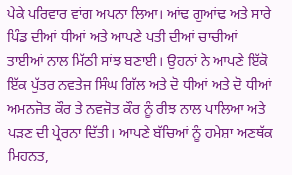ਪੇਕੇ ਪਰਿਵਾਰ ਵਾਂਗ ਅਪਨਾ ਲਿਆ। ਆਂਢ ਗੁਆਂਢ ਅਤੇ ਸਾਰੇ ਪਿੰਡ ਦੀਆਂ ਧੀਆਂ ਅਤੇ ਆਪਣੇ ਪਤੀ ਦੀਆਂ ਚਾਚੀਆਂ ਤਾਈਆਂ ਨਾਲ ਮਿੱਠੀ ਸਾਂਝ ਬਣਾਈ। ਉਹਨਾਂ ਨੇ ਆਪਣੇ ਇੱਕੋ ਇੱਕ ਪੁੱਤਰ ਨਵਤੇਜ ਸਿੰਘ ਗਿੱਲ ਅਤੇ ਦੋ ਧੀਆਂ ਅਤੇ ਦੋ ਧੀਆਂ ਅਮਨਜੋਤ ਕੌਰ ਤੇ ਨਵਜੋਤ ਕੌਰ ਨੂੰ ਰੀਝ ਨਾਲ ਪਾਲਿਆ ਅਤੇ ਪੜਣ ਦੀ ਪ੍ਰੇਰਨਾ ਦਿੱਤੀ। ਆਪਣੇ ਬੱਚਿਆਂ ਨੂੰ ਹਮੇਸ਼ਾ ਅਣਥੱਕ ਮਿਹਨਤ,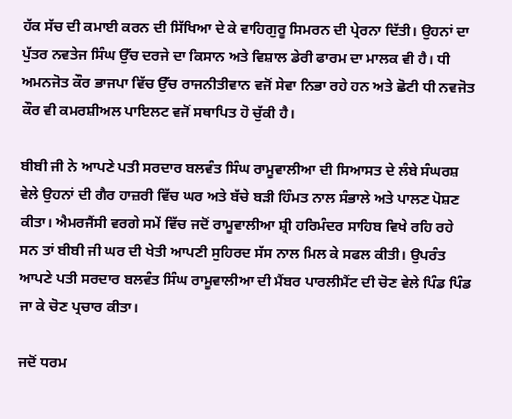ਹੱਕ ਸੱਚ ਦੀ ਕਮਾਈ ਕਰਨ ਦੀ ਸਿੱਖਿਆ ਦੇ ਕੇ ਵਾਹਿਗੁਰੂ ਸਿਮਰਨ ਦੀ ਪ੍ਰੇਰਨਾ ਦਿੱਤੀ। ਉਹਨਾਂ ਦਾ ਪੁੱਤਰ ਨਵਤੇਜ ਸਿੰਘ ਉੱਚ ਦਰਜੇ ਦਾ ਕਿਸਾਨ ਅਤੇ ਵਿਸ਼ਾਲ ਡੇਰੀ ਫਾਰਮ ਦਾ ਮਾਲਕ ਵੀ ਹੈ। ਧੀ ਅਮਨਜੋਤ ਕੌਰ ਭਾਜਪਾ ਵਿੱਚ ਉੱਚ ਰਾਜਨੀਤੀਵਾਨ ਵਜੋਂ ਸੇਵਾ ਨਿਭਾ ਰਹੇ ਹਨ ਅਤੇ ਛੋਟੀ ਧੀ ਨਵਜੋਤ ਕੌਰ ਵੀ ਕਮਰਸ਼ੀਅਲ ਪਾਇਲਟ ਵਜੋਂ ਸਥਾਪਿਤ ਹੋ ਚੁੱਕੀ ਹੈ।

ਬੀਬੀ ਜੀ ਨੇ ਆਪਣੇ ਪਤੀ ਸਰਦਾਰ ਬਲਵੰਤ ਸਿੰਘ ਰਾਮੂਵਾਲੀਆ ਦੀ ਸਿਆਸਤ ਦੇ ਲੰਬੇ ਸੰਘਰਸ਼ ਵੇਲੇ ਉਹਨਾਂ ਦੀ ਗੈਰ ਹਾਜ਼ਰੀ ਵਿੱਚ ਘਰ ਅਤੇ ਬੱਚੇ ਬੜੀ ਹਿੰਮਤ ਨਾਲ ਸੰਭਾਲੇ ਅਤੇ ਪਾਲਣ ਪੋਸ਼ਣ ਕੀਤਾ। ਐਮਰਜੈਂਸੀ ਵਰਗੇ ਸਮੇਂ ਵਿੱਚ ਜਦੋਂ ਰਾਮੂਵਾਲੀਆ ਸ਼੍ਰੀ ਹਰਿਮੰਦਰ ਸਾਹਿਬ ਵਿਖੇ ਰਹਿ ਰਹੇ ਸਨ ਤਾਂ ਬੀਬੀ ਜੀ ਘਰ ਦੀ ਖੇਤੀ ਆਪਣੀ ਸੁਹਿਰਦ ਸੱਸ ਨਾਲ ਮਿਲ ਕੇ ਸਫਲ ਕੀਤੀ। ਉਪਰੰਤ ਆਪਣੇ ਪਤੀ ਸਰਦਾਰ ਬਲਵੰਤ ਸਿੰਘ ਰਾਮੂਵਾਲੀਆ ਦੀ ਮੈਂਬਰ ਪਾਰਲੀਮੈਂਟ ਦੀ ਚੋਣ ਵੇਲੇ ਪਿੰਡ ਪਿੰਡ ਜਾ ਕੇ ਚੋਣ ਪ੍ਰਚਾਰ ਕੀਤਾ।

ਜਦੋਂ ਧਰਮ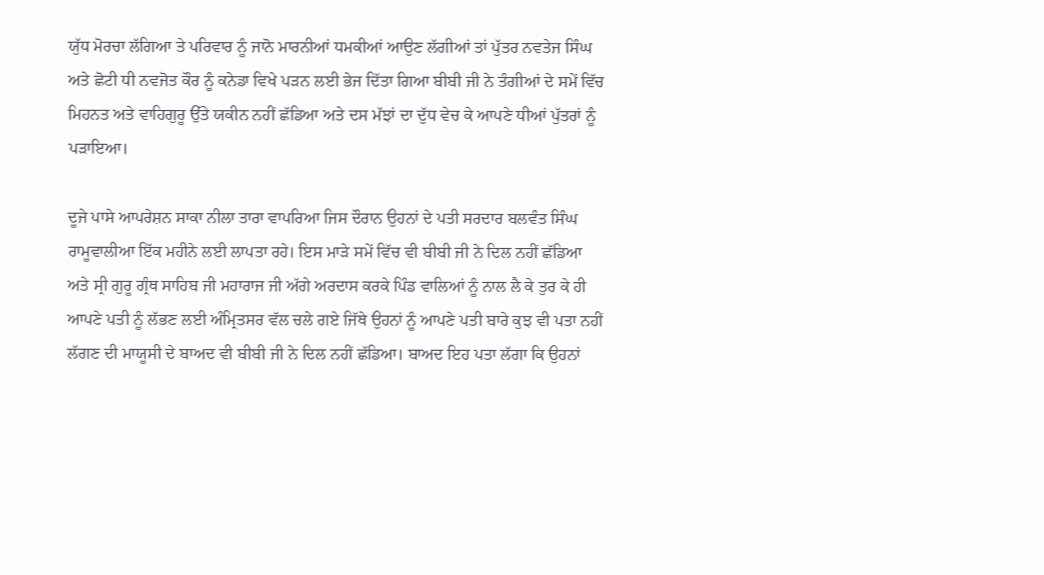ਯੁੱਧ ਮੋਰਚਾ ਲੱਗਿਆ ਤੇ ਪਰਿਵਾਰ ਨੂੰ ਜਾਨੋ ਮਾਰਨੀਆਂ ਧਮਕੀਆਂ ਆਉਣ ਲੱਗੀਆਂ ਤਾਂ ਪੁੱਤਰ ਨਵਤੇਜ ਸਿੰਘ ਅਤੇ ਛੋਟੀ ਧੀ ਨਵਜੋਤ ਕੌਰ ਨੂੰ ਕਨੇਡਾ ਵਿਖੇ ਪੜਨ ਲਈ ਭੇਜ ਦਿੱਤਾ ਗਿਆ ਬੀਬੀ ਜੀ ਨੇ ਤੰਗੀਆਂ ਦੇ ਸਮੇਂ ਵਿੱਚ ਮਿਹਨਤ ਅਤੇ ਵਾਹਿਗੁਰੂ ਉੱਤੇ ਯਕੀਨ ਨਹੀਂ ਛੱਡਿਆ ਅਤੇ ਦਸ ਮੱਝਾਂ ਦਾ ਦੁੱਧ ਵੇਚ ਕੇ ਆਪਣੇ ਧੀਆਂ ਪੁੱਤਰਾਂ ਨੂੰ ਪੜਾਇਆ।

ਦੂਜੇ ਪਾਸੇ ਆਪਰੇਸ਼ਨ ਸਾਕਾ ਨੀਲਾ ਤਾਰਾ ਵਾਪਰਿਆ ਜਿਸ ਦੌਰਾਨ ਉਹਨਾਂ ਦੇ ਪਤੀ ਸਰਦਾਰ ਬਲਵੰਤ ਸਿੰਘ ਰਾਮੂਵਾਲੀਆ ਇੱਕ ਮਹੀਨੇ ਲਈ ਲਾਪਤਾ ਰਹੇ। ਇਸ ਮਾੜੇ ਸਮੇਂ ਵਿੱਚ ਵੀ ਬੀਬੀ ਜੀ ਨੇ ਦਿਲ ਨਹੀਂ ਛੱਡਿਆ ਅਤੇ ਸ੍ਰੀ ਗੁਰੂ ਗ੍ਰੰਥ ਸਾਹਿਬ ਜੀ ਮਹਾਰਾਜ ਜੀ ਅੱਗੇ ਅਰਦਾਸ ਕਰਕੇ ਪਿੰਡ ਵਾਲਿਆਂ ਨੂੰ ਨਾਲ ਲੈ ਕੇ ਤੁਰ ਕੇ ਹੀ ਆਪਣੇ ਪਤੀ ਨੂੰ ਲੱਭਣ ਲਈ ਅੰਮ੍ਰਿਤਸਰ ਵੱਲ ਚਲੇ ਗਏ ਜਿੱਥੇ ਉਹਨਾਂ ਨੂੰ ਆਪਣੇ ਪਤੀ ਬਾਰੇ ਕੁਝ ਵੀ ਪਤਾ ਨਹੀਂ ਲੱਗਣ ਦੀ ਮਾਯੂਸੀ ਦੇ ਬਾਅਦ ਵੀ ਬੀਬੀ ਜੀ ਨੇ ਦਿਲ ਨਹੀਂ ਛੱਡਿਆ। ਬਾਅਦ ਇਹ ਪਤਾ ਲੱਗਾ ਕਿ ਉਹਨਾਂ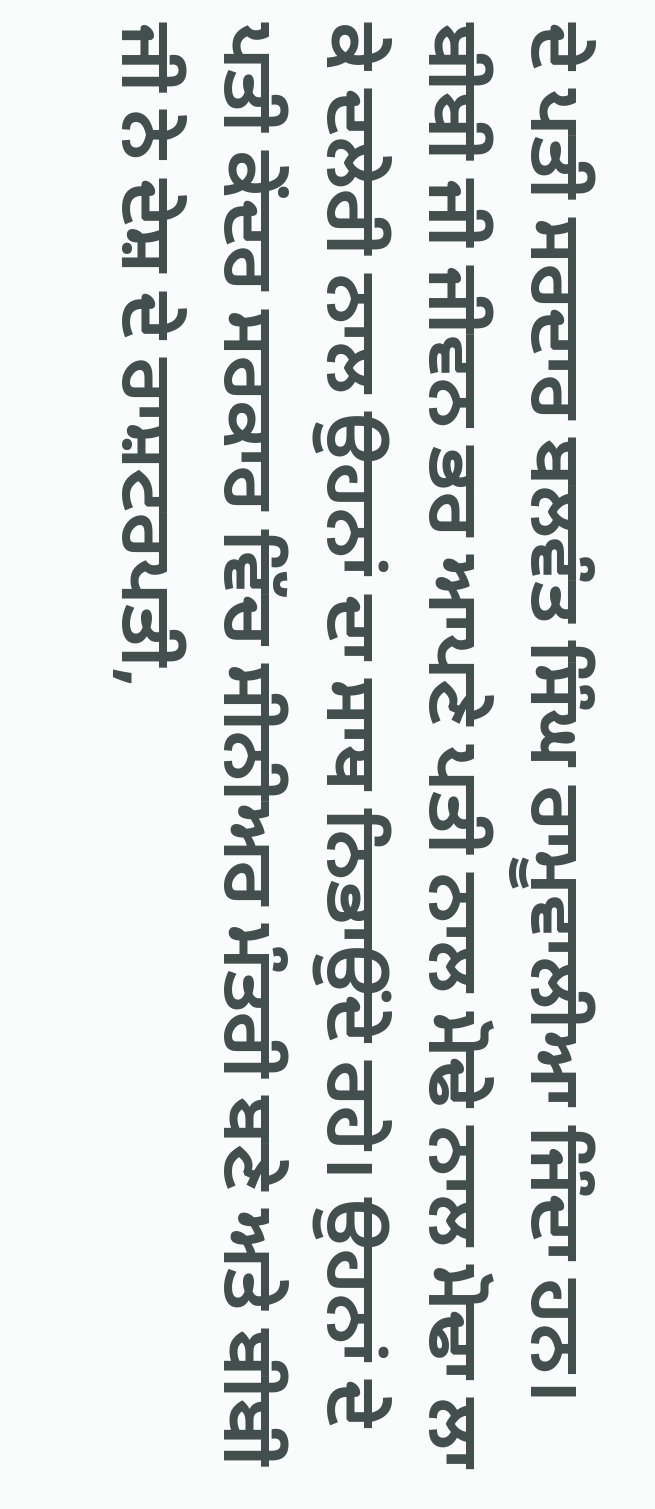ਦੇ ਪਤੀ ਸਰਦਾਰ ਬਲਵੰਤ ਸਿੰਘ ਰਾਮੂਵਾਲੀਆ ਜਿੰਦਾ ਹਨ। ਬੀਬੀ ਜੀ ਜੀਵਨ ਭਰ ਆਪਣੇ ਪਤੀ ਨਾਲ ਮੋਢੇ ਨਾਲ ਮੋਢਾ ਲਾ ਕੇ ਦਲੇਰੀ ਨਾਲ ਉਹਨਾਂ ਦਾ ਸਾਥ ਨਿਭਾਉਂਦੇ ਰਹੇ। ਉਹਨਾਂ ਦੇ ਪਤੀ ਕੇਂਦਰ ਸਰਕਾਰ ਵਿੱਚ ਸੀਨੀਅਰ ਮੰਤਰੀ ਬਣੇ ਅਤੇ ਬੀਬੀ ਜੀ ਨੇ ਦੇਸ਼ ਦੇ ਰਾਸ਼ਟਰਪਤੀ,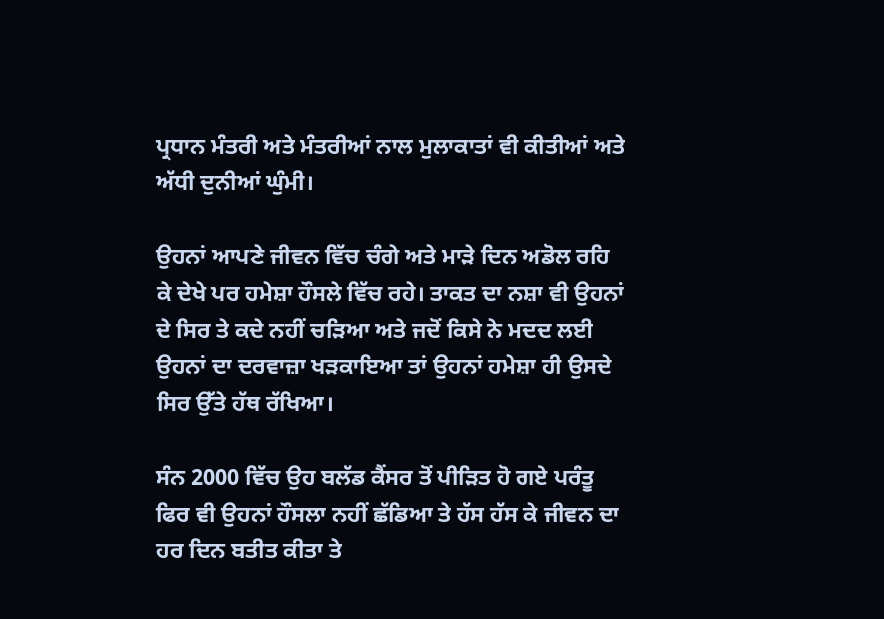ਪ੍ਰਧਾਨ ਮੰਤਰੀ ਅਤੇ ਮੰਤਰੀਆਂ ਨਾਲ ਮੁਲਾਕਾਤਾਂ ਵੀ ਕੀਤੀਆਂ ਅਤੇ ਅੱਧੀ ਦੁਨੀਆਂ ਘੁੰਮੀ।

ਉਹਨਾਂ ਆਪਣੇ ਜੀਵਨ ਵਿੱਚ ਚੰਗੇ ਅਤੇ ਮਾੜੇ ਦਿਨ ਅਡੋਲ ਰਹਿ ਕੇ ਦੇਖੇ ਪਰ ਹਮੇਸ਼ਾ ਹੌਸਲੇ ਵਿੱਚ ਰਹੇ। ਤਾਕਤ ਦਾ ਨਸ਼ਾ ਵੀ ਉਹਨਾਂ ਦੇ ਸਿਰ ਤੇ ਕਦੇ ਨਹੀਂ ਚੜਿਆ ਅਤੇ ਜਦੋਂ ਕਿਸੇ ਨੇ ਮਦਦ ਲਈ ਉਹਨਾਂ ਦਾ ਦਰਵਾਜ਼ਾ ਖੜਕਾਇਆ ਤਾਂ ਉਹਨਾਂ ਹਮੇਸ਼ਾ ਹੀ ਉਸਦੇ ਸਿਰ ਉੱਤੇ ਹੱਥ ਰੱਖਿਆ।

ਸੰਨ 2000 ਵਿੱਚ ਉਹ ਬਲੱਡ ਕੈਂਸਰ ਤੋਂ ਪੀੜਿਤ ਹੋ ਗਏ ਪਰੰਤੂ ਫਿਰ ਵੀ ਉਹਨਾਂ ਹੌਸਲਾ ਨਹੀਂ ਛੱਡਿਆ ਤੇ ਹੱਸ ਹੱਸ ਕੇ ਜੀਵਨ ਦਾ ਹਰ ਦਿਨ ਬਤੀਤ ਕੀਤਾ ਤੇ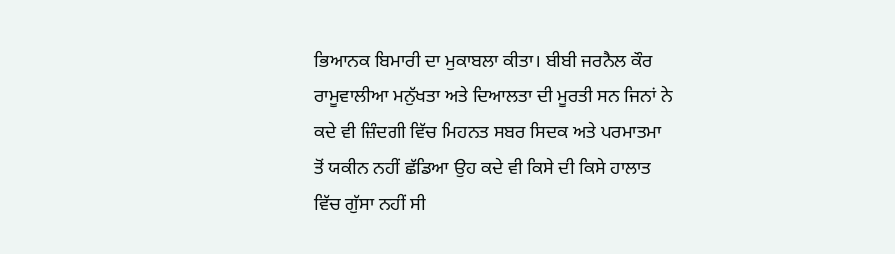ਭਿਆਨਕ ਬਿਮਾਰੀ ਦਾ ਮੁਕਾਬਲਾ ਕੀਤਾ। ਬੀਬੀ ਜਰਨੈਲ ਕੌਰ ਰਾਮੂਵਾਲੀਆ ਮਨੁੱਖਤਾ ਅਤੇ ਦਿਆਲਤਾ ਦੀ ਮੂਰਤੀ ਸਨ ਜਿਨਾਂ ਨੇ ਕਦੇ ਵੀ ਜ਼ਿੰਦਗੀ ਵਿੱਚ ਮਿਹਨਤ ਸਬਰ ਸਿਦਕ ਅਤੇ ਪਰਮਾਤਮਾ ਤੋਂ ਯਕੀਨ ਨਹੀਂ ਛੱਡਿਆ ਉਹ ਕਦੇ ਵੀ ਕਿਸੇ ਦੀ ਕਿਸੇ ਹਾਲਾਤ ਵਿੱਚ ਗੁੱਸਾ ਨਹੀਂ ਸੀ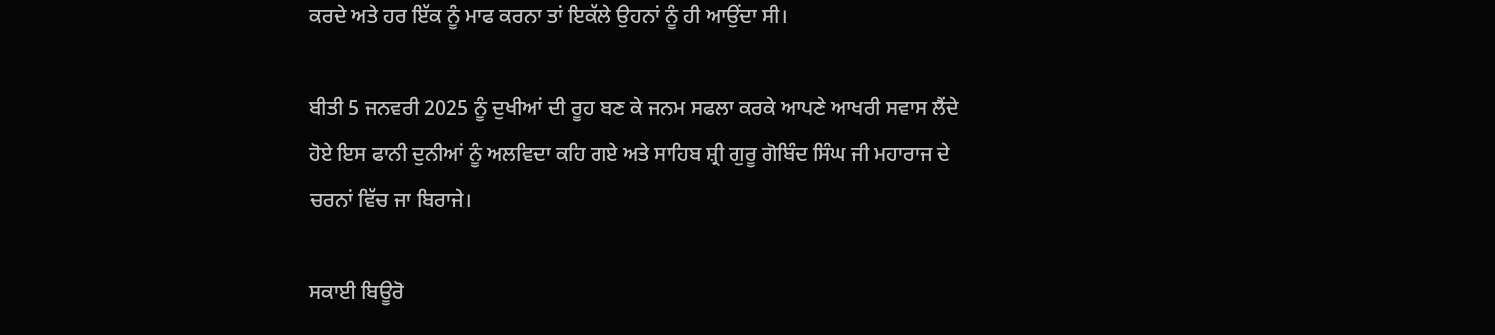ਕਰਦੇ ਅਤੇ ਹਰ ਇੱਕ ਨੂੰ ਮਾਫ ਕਰਨਾ ਤਾਂ ਇਕੱਲੇ ਉਹਨਾਂ ਨੂੰ ਹੀ ਆਉਂਦਾ ਸੀ।

ਬੀਤੀ 5 ਜਨਵਰੀ 2025 ਨੂੰ ਦੁਖੀਆਂ ਦੀ ਰੂਹ ਬਣ ਕੇ ਜਨਮ ਸਫਲਾ ਕਰਕੇ ਆਪਣੇ ਆਖਰੀ ਸਵਾਸ ਲੈਂਦੇ ਹੋਏ ਇਸ ਫਾਨੀ ਦੁਨੀਆਂ ਨੂੰ ਅਲਵਿਦਾ ਕਹਿ ਗਏ ਅਤੇ ਸਾਹਿਬ ਸ਼੍ਰੀ ਗੁਰੂ ਗੋਬਿੰਦ ਸਿੰਘ ਜੀ ਮਹਾਰਾਜ ਦੇ ਚਰਨਾਂ ਵਿੱਚ ਜਾ ਬਿਰਾਜੇ।

ਸਕਾਈ ਬਿਊਰੋ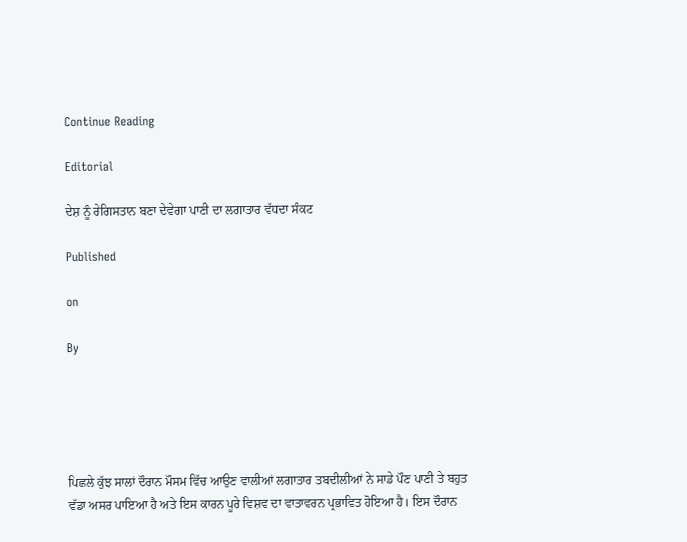Continue Reading

Editorial

ਦੇਸ਼ ਨੂੰ ਰੇਗਿਸਤਾਨ ਬਣਾ ਦੇਵੇਗਾ ਪਾਣੀ ਦਾ ਲਗਾਤਾਰ ਵੱਧਦਾ ਸੰਕਟ

Published

on

By





ਪਿਛਲੇ ਕੁੱਝ ਸਾਲਾਂ ਦੌਰਾਨ ਮੌਸਮ ਵਿੱਚ ਆਉਣ ਵਾਲੀਆਂ ਲਗਾਤਾਰ ਤਬਦੀਲੀਆਂ ਨੇ ਸਾਡੇ ਪੌਣ ਪਾਣੀ ਤੇ ਬਹੁਤ ਵੱਡਾ ਅਸਰ ਪਾਇਆ ਹੈ ਅਤੇ ਇਸ ਕਾਰਨ ਪੂਰੇ ਵਿਸ਼ਵ ਦਾ ਵਾਤਾਵਰਨ ਪ੍ਰਭਾਵਿਤ ਹੋਇਆ ਹੈ। ਇਸ ਦੌਰਾਨ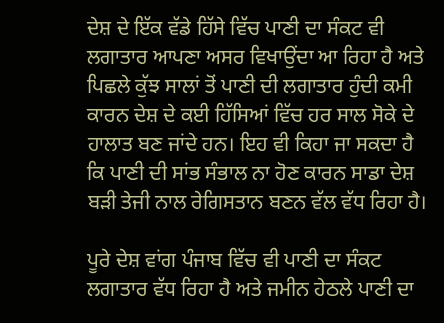ਦੇਸ਼ ਦੇ ਇੱਕ ਵੱਡੇ ਹਿੱਸੇ ਵਿੱਚ ਪਾਣੀ ਦਾ ਸੰਕਟ ਵੀ ਲਗਾਤਾਰ ਆਪਣਾ ਅਸਰ ਵਿਖਾਉਂਦਾ ਆ ਰਿਹਾ ਹੈ ਅਤੇ ਪਿਛਲੇ ਕੁੱਝ ਸਾਲਾਂ ਤੋਂ ਪਾਣੀ ਦੀ ਲਗਾਤਾਰ ਹੁੰਦੀ ਕਮੀ ਕਾਰਨ ਦੇਸ਼ ਦੇ ਕਈ ਹਿੱਸਿਆਂ ਵਿੱਚ ਹਰ ਸਾਲ ਸੋਕੇ ਦੇ ਹਾਲਾਤ ਬਣ ਜਾਂਦੇ ਹਨ। ਇਹ ਵੀ ਕਿਹਾ ਜਾ ਸਕਦਾ ਹੈ ਕਿ ਪਾਣੀ ਦੀ ਸਾਂਭ ਸੰਭਾਲ ਨਾ ਹੋਣ ਕਾਰਨ ਸਾਡਾ ਦੇਸ਼ ਬੜੀ ਤੇਜੀ ਨਾਲ ਰੇਗਿਸਤਾਨ ਬਣਨ ਵੱਲ ਵੱਧ ਰਿਹਾ ਹੈ।

ਪੂਰੇ ਦੇਸ਼ ਵਾਂਗ ਪੰਜਾਬ ਵਿੱਚ ਵੀ ਪਾਣੀ ਦਾ ਸੰਕਟ ਲਗਾਤਾਰ ਵੱਧ ਰਿਹਾ ਹੈ ਅਤੇ ਜਮੀਨ ਹੇਠਲੇ ਪਾਣੀ ਦਾ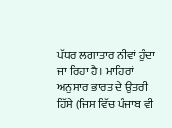ਪੱਧਰ ਲਗਾਤਾਰ ਨੀਵਾਂ ਹੁੰਦਾ ਜਾ ਰਿਹਾ ਹੈ। ਮਾਹਿਰਾਂ ਅਨੁਸਾਰ ਭਾਰਤ ਦੇ ਉਤਰੀ ਹਿੱਸੇ (ਜਿਸ ਵਿੱਚ ਪੰਜਾਬ ਵੀ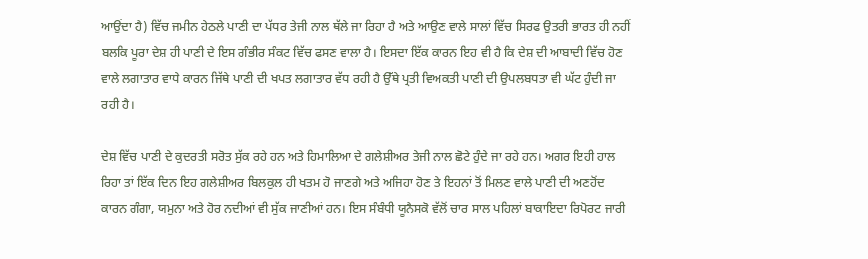ਆਉਂਦਾ ਹੈ) ਵਿੱਚ ਜਮੀਨ ਹੇਠਲੇ ਪਾਣੀ ਦਾ ਪੱਧਰ ਤੇਜੀ ਨਾਲ ਥੱਲੇ ਜਾ ਰਿਹਾ ਹੈ ਅਤੇ ਆਉਣ ਵਾਲੇ ਸਾਲਾਂ ਵਿੱਚ ਸਿਰਫ ਉਤਰੀ ਭਾਰਤ ਹੀ ਨਹੀਂ ਬਲਕਿ ਪੂਰਾ ਦੇਸ਼ ਹੀ ਪਾਣੀ ਦੇ ਇਸ ਗੰਭੀਰ ਸੰਕਟ ਵਿੱਚ ਫਸਣ ਵਾਲਾ ਹੈ। ਇਸਦਾ ਇੱਕ ਕਾਰਨ ਇਹ ਵੀ ਹੈ ਕਿ ਦੇਸ਼ ਦੀ ਆਬਾਦੀ ਵਿੱਚ ਹੋਣ ਵਾਲੇ ਲਗਾਤਾਰ ਵਾਧੇ ਕਾਰਨ ਜਿੱਥੇ ਪਾਣੀ ਦੀ ਖਪਤ ਲਗਾਤਾਰ ਵੱਧ ਰਹੀ ਹੈ ਉੱਥੇ ਪ੍ਰਤੀ ਵਿਅਕਤੀ ਪਾਣੀ ਦੀ ਉਪਲਬਧਤਾ ਵੀ ਘੱਟ ਹੁੰਦੀ ਜਾ ਰਹੀ ਹੈ।

ਦੇਸ਼ ਵਿੱਚ ਪਾਣੀ ਦੇ ਕੁਦਰਤੀ ਸਰੋਤ ਸੁੱਕ ਰਹੇ ਹਨ ਅਤੇ ਹਿਮਾਲਿਆ ਦੇ ਗਲੇਸ਼ੀਅਰ ਤੇਜੀ ਨਾਲ ਛੋਟੇ ਹੁੰਦੇ ਜਾ ਰਹੇ ਹਨ। ਅਗਰ ਇਹੀ ਹਾਲ ਰਿਹਾ ਤਾਂ ਇੱਕ ਦਿਨ ਇਹ ਗਲੇਸ਼ੀਅਰ ਬਿਲਕੁਲ ਹੀ ਖਤਮ ਹੋ ਜਾਣਗੇ ਅਤੇ ਅਜਿਹਾ ਹੋਣ ਤੇ ਇਹਨਾਂ ਤੋਂ ਮਿਲਣ ਵਾਲੇ ਪਾਣੀ ਦੀ ਅਣਹੋਂਦ ਕਾਰਨ ਗੰਗਾ, ਯਮੁਨਾ ਅਤੇ ਹੋਰ ਨਦੀਆਂ ਵੀ ਸੁੱਕ ਜਾਣੀਆਂ ਹਨ। ਇਸ ਸੰਬੰਧੀ ਯੂਨੈਸਕੋ ਵੱਲੋਂ ਚਾਰ ਸਾਲ ਪਹਿਲਾਂ ਬਾਕਾਇਦਾ ਰਿਪੋਰਟ ਜਾਰੀ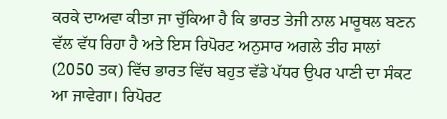ਕਰਕੇ ਦਾਅਵਾ ਕੀਤਾ ਜਾ ਚੁੱਕਿਆ ਹੈ ਕਿ ਭਾਰਤ ਤੇਜੀ ਨਾਲ ਮਾਰੂਥਲ ਬਣਨ ਵੱਲ ਵੱਧ ਰਿਹਾ ਹੈ ਅਤੇ ਇਸ ਰਿਪੋਰਟ ਅਨੁਸਾਰ ਅਗਲੇ ਤੀਹ ਸਾਲਾਂ (2050 ਤਕ) ਵਿੱਚ ਭਾਰਤ ਵਿੱਚ ਬਹੁਤ ਵੱਡੇ ਪੱਧਰ ਉਪਰ ਪਾਣੀ ਦਾ ਸੰਕਟ ਆ ਜਾਵੇਗਾ। ਰਿਪੋਰਟ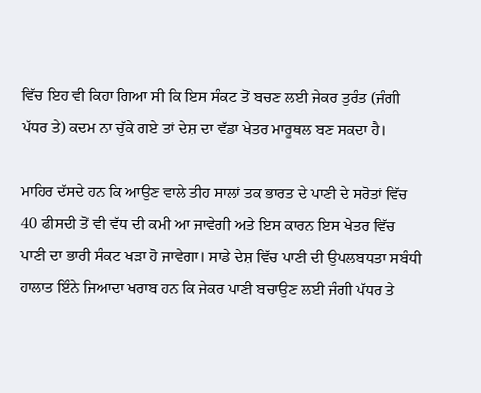ਵਿੱਚ ਇਹ ਵੀ ਕਿਹਾ ਗਿਆ ਸੀ ਕਿ ਇਸ ਸੰਕਟ ਤੋਂ ਬਚਣ ਲਈ ਜੇਕਰ ਤੁਰੰਤ (ਜੰਗੀ ਪੱਧਰ ਤੇ) ਕਦਮ ਨਾ ਚੁੱਕੇ ਗਏ ਤਾਂ ਦੇਸ਼ ਦਾ ਵੱਡਾ ਖੇਤਰ ਮਾਰੂਥਲ ਬਣ ਸਕਦਾ ਹੈ।

ਮਾਹਿਰ ਦੱਸਦੇ ਹਨ ਕਿ ਆਉਣ ਵਾਲੇ ਤੀਹ ਸਾਲਾਂ ਤਕ ਭਾਰਤ ਦੇ ਪਾਣੀ ਦੇ ਸਰੋਤਾਂ ਵਿੱਚ 40 ਫੀਸਦੀ ਤੋਂ ਵੀ ਵੱਧ ਦੀ ਕਮੀ ਆ ਜਾਵੇਗੀ ਅਤੇ ਇਸ ਕਾਰਨ ਇਸ ਖੇਤਰ ਵਿੱਚ ਪਾਣੀ ਦਾ ਭਾਰੀ ਸੰਕਟ ਖੜਾ ਹੋ ਜਾਵੇਗਾ। ਸਾਡੇ ਦੇਸ਼ ਵਿੱਚ ਪਾਣੀ ਦੀ ਉਪਲਬਧਤਾ ਸਬੰਧੀ ਹਾਲਾਤ ਇੰਨੇ ਜਿਆਦਾ ਖਰਾਬ ਹਨ ਕਿ ਜੇਕਰ ਪਾਣੀ ਬਚਾਉਣ ਲਈ ਜੰਗੀ ਪੱਧਰ ਤੇ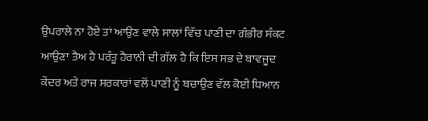ਉਪਰਾਲੇ ਨਾ ਹੋਏ ਤਾਂ ਆਉਣ ਵਾਲੇ ਸਾਲਾਂ ਵਿੱਚ ਪਾਣੀ ਦਾ ਗੰਭੀਰ ਸੰਕਟ ਆਉਣਾ ਤੈਅ ਹੈ ਪਰੰਤੂ ਹੈਰਾਨੀ ਦੀ ਗੱਲ ਹੈ ਕਿ ਇਸ ਸਭ ਦੇ ਬਾਵਜੂਦ ਕੇਂਦਰ ਅਤੇ ਰਾਜ ਸਰਕਾਰਾਂ ਵਲੋਂ ਪਾਣੀ ਨੂੰ ਬਚਾਉਣ ਵੱਲ ਕੋਈ ਧਿਆਨ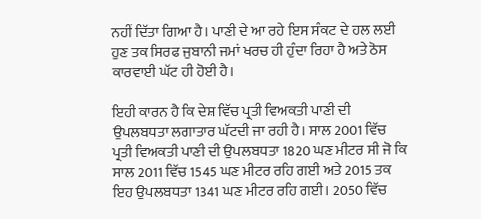ਨਹੀਂ ਦਿੱਤਾ ਗਿਆ ਹੈ। ਪਾਣੀ ਦੇ ਆ ਰਹੇ ਇਸ ਸੰਕਟ ਦੇ ਹਲ ਲਈ ਹੁਣ ਤਕ ਸਿਰਫ ਜੁਬਾਨੀ ਜਮਾਂ ਖਰਚ ਹੀ ਹੁੰਦਾ ਰਿਹਾ ਹੈ ਅਤੇ ਠੋਸ ਕਾਰਵਾਈ ਘੱਟ ਹੀ ਹੋਈ ਹੈ।

ਇਹੀ ਕਾਰਨ ਹੈ ਕਿ ਦੇਸ਼ ਵਿੱਚ ਪ੍ਰਤੀ ਵਿਅਕਤੀ ਪਾਣੀ ਦੀ ਉਪਲਬਧਤਾ ਲਗਾਤਾਰ ਘੱਟਦੀ ਜਾ ਰਹੀ ਹੈ। ਸਾਲ 2001 ਵਿੱਚ ਪ੍ਰਤੀ ਵਿਅਕਤੀ ਪਾਣੀ ਦੀ ਉਪਲਬਧਤਾ 1820 ਘਣ ਮੀਟਰ ਸੀ ਜੋ ਕਿ ਸਾਲ 2011 ਵਿੱਚ 1545 ਘਣ ਮੀਟਰ ਰਹਿ ਗਈ ਅਤੇ 2015 ਤਕ ਇਹ ਉਪਲਬਧਤਾ 1341 ਘਣ ਮੀਟਰ ਰਹਿ ਗਈ। 2050 ਵਿੱਚ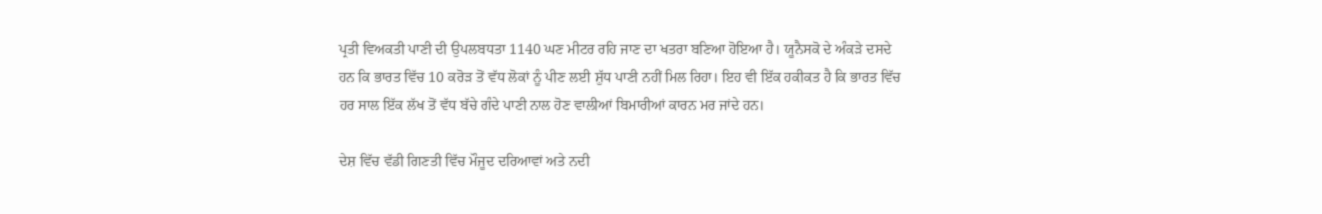ਪ੍ਰਤੀ ਵਿਅਕਤੀ ਪਾਣੀ ਦੀ ਉਪਲਬਧਤਾ 1140 ਘਣ ਮੀਟਰ ਰਹਿ ਜਾਣ ਦਾ ਖਤਰਾ ਬਣਿਆ ਹੋਇਆ ਹੈ। ਯੂਨੈਸਕੋ ਦੇ ਅੰਕੜੇ ਦਸਦੇ ਹਨ ਕਿ ਭਾਰਤ ਵਿੱਚ 10 ਕਰੋੜ ਤੋਂ ਵੱਧ ਲੋਕਾਂ ਨੂੰ ਪੀਣ ਲਈ ਸ਼ੁੱਧ ਪਾਣੀ ਨਹੀਂ ਮਿਲ ਰਿਹਾ। ਇਹ ਵੀ ਇੱਕ ਹਕੀਕਤ ਹੈ ਕਿ ਭਾਰਤ ਵਿੱਚ ਹਰ ਸਾਲ ਇੱਕ ਲੱਖ ਤੋਂ ਵੱਧ ਬੱਚੇ ਗੰਦੇ ਪਾਣੀ ਨਾਲ ਹੋਣ ਵਾਲੀਆਂ ਬਿਮਾਰੀਆਂ ਕਾਰਨ ਮਰ ਜਾਂਦੇ ਹਨ।

ਦੇਸ਼ ਵਿੱਚ ਵੱਡੀ ਗਿਣਤੀ ਵਿੱਚ ਮੌਜੂਦ ਦਰਿਆਵਾਂ ਅਤੇ ਨਦੀ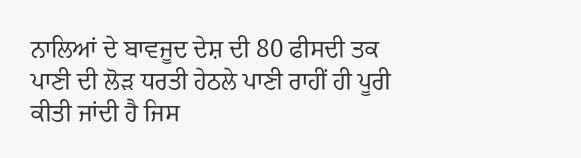ਨਾਲਿਆਂ ਦੇ ਬਾਵਜੂਦ ਦੇਸ਼ ਦੀ 80 ਫੀਸਦੀ ਤਕ ਪਾਣੀ ਦੀ ਲੋੜ ਧਰਤੀ ਹੇਠਲੇ ਪਾਣੀ ਰਾਹੀਂ ਹੀ ਪੂਰੀ ਕੀਤੀ ਜਾਂਦੀ ਹੈ ਜਿਸ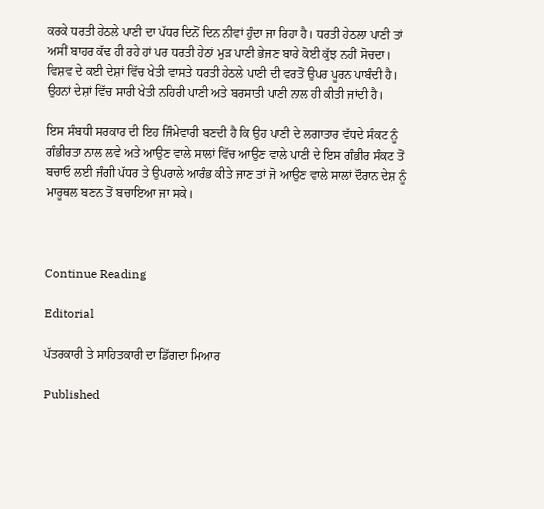ਕਰਕੇ ਧਰਤੀ ਹੇਠਲੇ ਪਾਣੀ ਦਾ ਪੱਧਰ ਦਿਨੋਂ ਦਿਨ ਨੀਵਾਂ ਹੁੰਦਾ ਜਾ ਰਿਹਾ ਹੈ। ਧਰਤੀ ਹੇਠਲਾ ਪਾਣੀ ਤਾਂ ਅਸੀਂ ਬਾਹਰ ਕੱਢ ਹੀ ਰਹੇ ਹਾਂ ਪਰ ਧਰਤੀ ਹੇਠਾਂ ਮੁੜ ਪਾਣੀ ਭੇਜਣ ਬਾਰੇ ਕੋਈ ਕੁੱਝ ਨਹੀਂ ਸੋਚਦਾ। ਵਿਸ਼ਵ ਦੇ ਕਈ ਦੇਸ਼ਾਂ ਵਿੱਚ ਖੇਤੀ ਵਾਸਤੇ ਧਰਤੀ ਹੇਠਲੇ ਪਾਣੀ ਦੀ ਵਰਤੋਂ ਉਪਰ ਪੂਰਨ ਪਾਬੰਦੀ ਹੈ। ਉਹਨਾਂ ਦੇਸ਼ਾਂ ਵਿੱਚ ਸਾਰੀ ਖੇਤੀ ਨਹਿਰੀ ਪਾਣੀ ਅਤੇ ਬਰਸਾਤੀ ਪਾਣੀ ਨਾਲ ਹੀ ਕੀਤੀ ਜਾਂਦੀ ਹੈ।

ਇਸ ਸੰਬਧੀ ਸਰਕਾਰ ਦੀ ਇਹ ਜਿੰਮੇਵਾਰੀ ਬਣਦੀ ਹੈ ਕਿ ਉਹ ਪਾਣੀ ਦੇ ਲਗਾਤਾਰ ਵੱਧਦੇ ਸੰਕਟ ਨੂੰ ਗੰਭੀਰਤਾ ਨਾਲ ਲਵੇ ਅਤੇ ਆਉਣ ਵਾਲੇ ਸਾਲਾਂ ਵਿੱਚ ਆਉਣ ਵਾਲੇ ਪਾਣੀ ਦੇ ਇਸ ਗੰਭੀਰ ਸੰਕਟ ਤੋਂ ਬਚਾਓ ਲਈ ਜੰਗੀ ਪੱਧਰ ਤੇ ਉਪਰਾਲੇ ਆਰੰਭ ਕੀਤੇ ਜਾਣ ਤਾਂ ਜੋ ਆਉਣ ਵਾਲੇ ਸਾਲਾਂ ਦੌਰਾਨ ਦੇਸ਼ ਨੂੰ ਮਾਰੂਥਲ ਬਣਨ ਤੋਂ ਬਚਾਇਆ ਜਾ ਸਕੇ।



Continue Reading

Editorial

ਪੱਤਰਕਾਰੀ ਤੇ ਸਾਹਿਤਕਾਰੀ ਦਾ ਡਿੱਗਦਾ ਮਿਆਰ

Published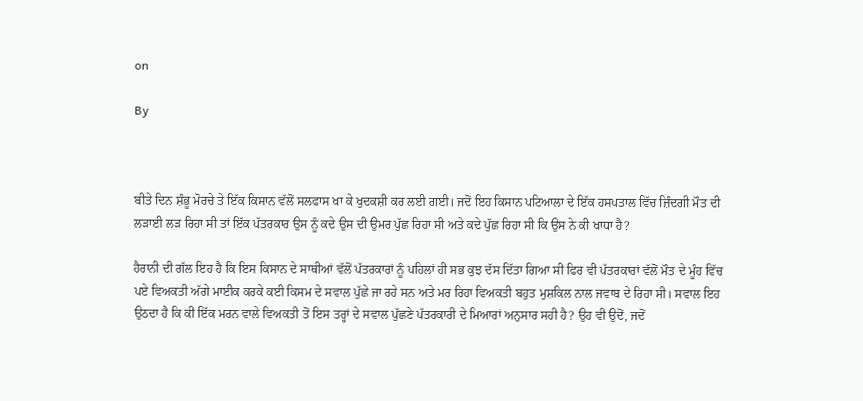on

By



ਬੀਤੇ ਦਿਨ ਸ਼ੰਭੂ ਮੋਰਚੇ ਤੇ ਇੱਕ ਕਿਸਾਨ ਵੱਲੋਂ ਸਲਫਾਸ ਖਾ ਕੇ ਖੁਦਕਸ਼ੀ ਕਰ ਲਈ ਗਈ। ਜਦੋਂ ਇਹ ਕਿਸਾਨ ਪਟਿਆਲਾ ਦੇ ਇੱਕ ਹਸਪਤਾਲ ਵਿੱਚ ਜ਼ਿੰਦਗੀ ਮੌਤ ਦੀ ਲੜਾਈ ਲੜ ਰਿਹਾ ਸੀ ਤਾਂ ਇੱਕ ਪੱਤਰਕਾਰ ਉਸ ਨੂੰ ਕਦੇ ਉਸ ਦੀ ਉਮਰ ਪੁੱਛ ਰਿਹਾ ਸੀ ਅਤੇ ਕਦੇ ਪੁੱਛ ਰਿਹਾ ਸੀ ਕਿ ਉਸ ਨੇ ਕੀ ਖਾਧਾ ਹੈ?

ਹੈਰਾਨੀ ਦੀ ਗੱਲ ਇਹ ਹੈ ਕਿ ਇਸ ਕਿਸਾਨ ਦੇ ਸਾਥੀਆਂ ਵੱਲੋਂ ਪੱਤਰਕਾਰਾਂ ਨੂੰ ਪਹਿਲਾਂ ਹੀ ਸਭ ਕੁਝ ਦੱਸ ਦਿੱਤਾ ਗਿਆ ਸੀ ਫਿਰ ਵੀ ਪੱਤਰਕਾਰਾਂ ਵੱਲੋਂ ਮੌਤ ਦੇ ਮੂੰਹ ਵਿੱਚ ਪਏ ਵਿਅਕਤੀ ਅੱਗੇ ਮਾਈਕ ਕਰਕੇ ਕਈ ਕਿਸਮ ਦੇ ਸਵਾਲ ਪੁੱਛੇ ਜਾ ਰਹੇ ਸਨ ਅਤੇ ਮਰ ਰਿਹਾ ਵਿਅਕਤੀ ਬਹੁਤ ਮੁਸ਼ਕਿਲ ਨਾਲ ਜਵਾਬ ਦੇ ਰਿਹਾ ਸੀ। ਸਵਾਲ ਇਹ ਉਠਦਾ ਹੈ ਕਿ ਕੀ ਇੱਕ ਮਰਨ ਵਾਲੇ ਵਿਅਕਤੀ ਤੋਂ ਇਸ ਤਰ੍ਹਾਂ ਦੇ ਸਵਾਲ ਪੁੱਛਣੇ ਪੱਤਰਕਾਰੀ ਦੇ ਮਿਆਰਾਂ ਅਨੁਸਾਰ ਸਹੀ ਹੈ? ਉਹ ਵੀ ਉਦੋਂ, ਜਦੋਂ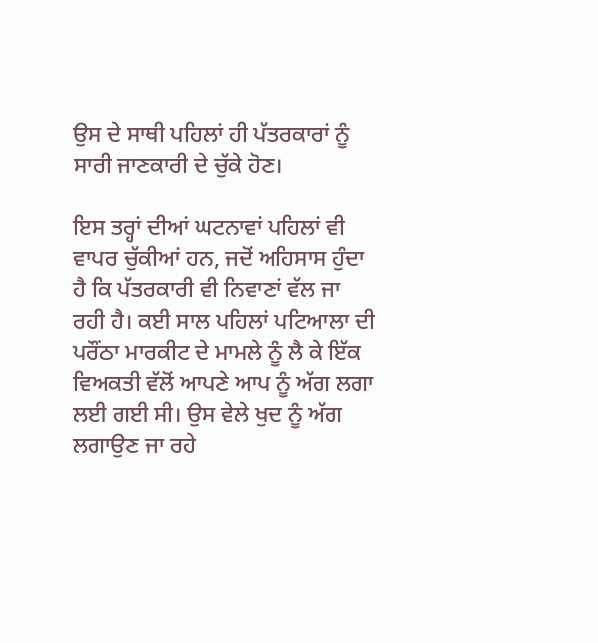ਉਸ ਦੇ ਸਾਥੀ ਪਹਿਲਾਂ ਹੀ ਪੱਤਰਕਾਰਾਂ ਨੂੰ ਸਾਰੀ ਜਾਣਕਾਰੀ ਦੇ ਚੁੱਕੇ ਹੋਣ।

ਇਸ ਤਰ੍ਹਾਂ ਦੀਆਂ ਘਟਨਾਵਾਂ ਪਹਿਲਾਂ ਵੀ ਵਾਪਰ ਚੁੱਕੀਆਂ ਹਨ, ਜਦੋਂ ਅਹਿਸਾਸ ਹੁੰਦਾ ਹੈ ਕਿ ਪੱਤਰਕਾਰੀ ਵੀ ਨਿਵਾਣਾਂ ਵੱਲ ਜਾ ਰਹੀ ਹੈ। ਕਈ ਸਾਲ ਪਹਿਲਾਂ ਪਟਿਆਲਾ ਦੀ ਪਰੌਂਠਾ ਮਾਰਕੀਟ ਦੇ ਮਾਮਲੇ ਨੂੰ ਲੈ ਕੇ ਇੱਕ ਵਿਅਕਤੀ ਵੱਲੋਂ ਆਪਣੇ ਆਪ ਨੂੰ ਅੱਗ ਲਗਾ ਲਈ ਗਈ ਸੀ। ਉਸ ਵੇਲੇ ਖੁਦ ਨੂੰ ਅੱਗ ਲਗਾਉਣ ਜਾ ਰਹੇ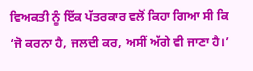ਵਿਅਕਤੀ ਨੂੰ ਇੱਕ ਪੱਤਰਕਾਰ ਵਲੋਂ ਕਿਹਾ ਗਿਆ ਸੀ ਕਿ ‘ਜੋ ਕਰਨਾ ਹੈ, ਜਲਦੀ ਕਰ, ਅਸੀਂ ਅੱਗੇ ਵੀ ਜਾਣਾ ਹੈ।’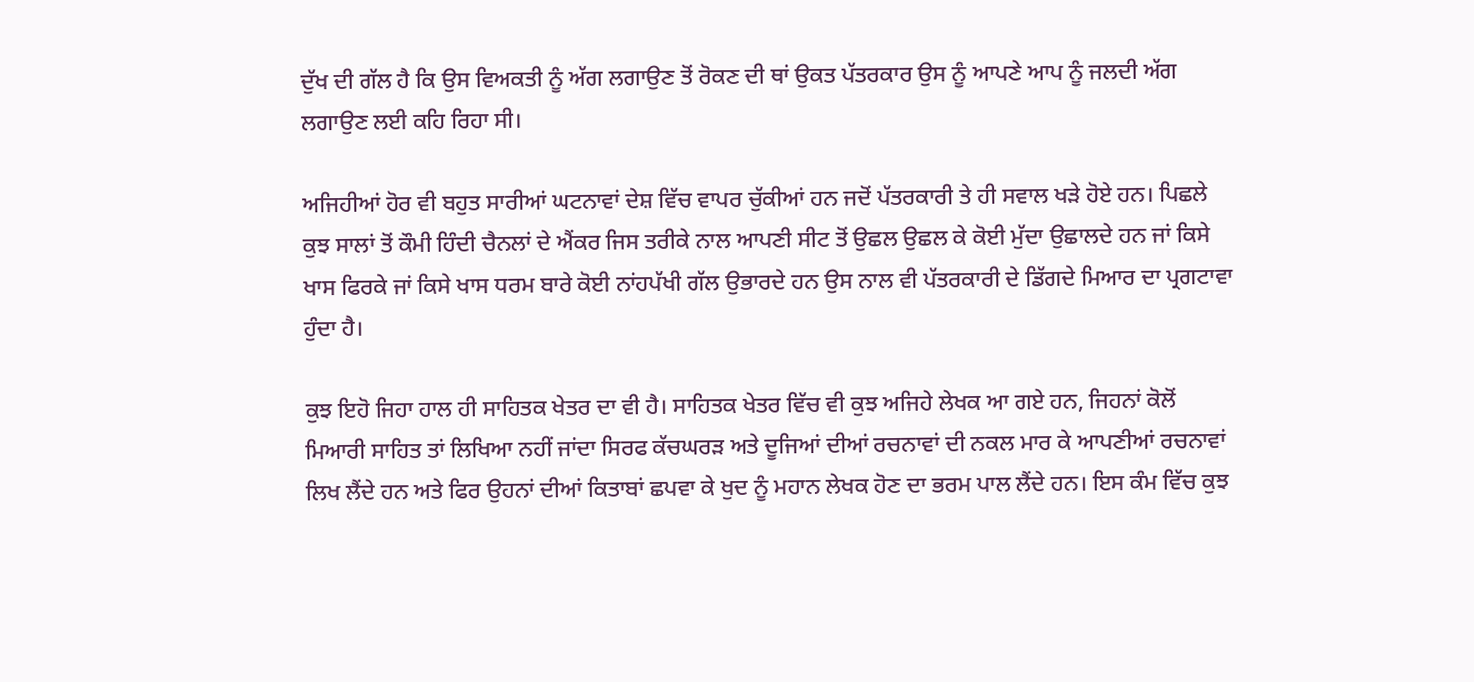ਦੁੱਖ ਦੀ ਗੱਲ ਹੈ ਕਿ ਉਸ ਵਿਅਕਤੀ ਨੂੰ ਅੱਗ ਲਗਾਉਣ ਤੋਂ ਰੋਕਣ ਦੀ ਥਾਂ ਉਕਤ ਪੱਤਰਕਾਰ ਉਸ ਨੂੰ ਆਪਣੇ ਆਪ ਨੂੰ ਜਲਦੀ ਅੱਗ ਲਗਾਉਣ ਲਈ ਕਹਿ ਰਿਹਾ ਸੀ।

ਅਜਿਹੀਆਂ ਹੋਰ ਵੀ ਬਹੁਤ ਸਾਰੀਆਂ ਘਟਨਾਵਾਂ ਦੇਸ਼ ਵਿੱਚ ਵਾਪਰ ਚੁੱਕੀਆਂ ਹਨ ਜਦੋਂ ਪੱਤਰਕਾਰੀ ਤੇ ਹੀ ਸਵਾਲ ਖੜੇ ਹੋਏ ਹਨ। ਪਿਛਲੇ ਕੁਝ ਸਾਲਾਂ ਤੋਂ ਕੌਮੀ ਹਿੰਦੀ ਚੈਨਲਾਂ ਦੇ ਐਂਕਰ ਜਿਸ ਤਰੀਕੇ ਨਾਲ ਆਪਣੀ ਸੀਟ ਤੋਂ ਉਛਲ ਉਛਲ ਕੇ ਕੋਈ ਮੁੱਦਾ ਉਛਾਲਦੇ ਹਨ ਜਾਂ ਕਿਸੇ ਖਾਸ ਫਿਰਕੇ ਜਾਂ ਕਿਸੇ ਖਾਸ ਧਰਮ ਬਾਰੇ ਕੋਈ ਨਾਂਹਪੱਖੀ ਗੱਲ ਉਭਾਰਦੇ ਹਨ ਉਸ ਨਾਲ ਵੀ ਪੱਤਰਕਾਰੀ ਦੇ ਡਿੱਗਦੇ ਮਿਆਰ ਦਾ ਪ੍ਰਗਟਾਵਾ ਹੁੰਦਾ ਹੈ।

ਕੁਝ ਇਹੋ ਜਿਹਾ ਹਾਲ ਹੀ ਸਾਹਿਤਕ ਖੇਤਰ ਦਾ ਵੀ ਹੈ। ਸਾਹਿਤਕ ਖੇਤਰ ਵਿੱਚ ਵੀ ਕੁਝ ਅਜਿਹੇ ਲੇਖਕ ਆ ਗਏ ਹਨ, ਜਿਹਨਾਂ ਕੋਲੋਂ ਮਿਆਰੀ ਸਾਹਿਤ ਤਾਂ ਲਿਖਿਆ ਨਹੀਂ ਜਾਂਦਾ ਸਿਰਫ ਕੱਚਘਰੜ ਅਤੇ ਦੂਜਿਆਂ ਦੀਆਂ ਰਚਨਾਵਾਂ ਦੀ ਨਕਲ ਮਾਰ ਕੇ ਆਪਣੀਆਂ ਰਚਨਾਵਾਂ ਲਿਖ ਲੈਂਦੇ ਹਨ ਅਤੇ ਫਿਰ ਉਹਨਾਂ ਦੀਆਂ ਕਿਤਾਬਾਂ ਛਪਵਾ ਕੇ ਖੁਦ ਨੂੰ ਮਹਾਨ ਲੇਖਕ ਹੋਣ ਦਾ ਭਰਮ ਪਾਲ ਲੈਂਦੇ ਹਨ। ਇਸ ਕੰਮ ਵਿੱਚ ਕੁਝ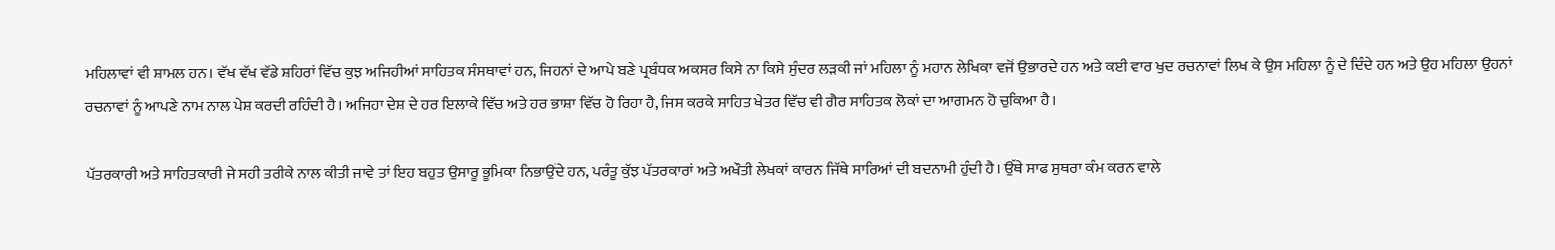ਮਹਿਲਾਵਾਂ ਵੀ ਸ਼ਾਮਲ ਹਨ। ਵੱਖ ਵੱਖ ਵੱਡੇ ਸ਼ਹਿਰਾਂ ਵਿੱਚ ਕੁਝ ਅਜਿਹੀਆਂ ਸਾਹਿਤਕ ਸੰਸਥਾਵਾਂ ਹਨ, ਜਿਹਨਾਂ ਦੇ ਆਪੇ ਬਣੇ ਪ੍ਰਬੰਧਕ ਅਕਸਰ ਕਿਸੇ ਨਾ ਕਿਸੇ ਸੁੰਦਰ ਲੜਕੀ ਜਾਂ ਮਹਿਲਾ ਨੂੰ ਮਹਾਨ ਲੇਖਿਕਾ ਵਜੋਂ ਉਭਾਰਦੇ ਹਨ ਅਤੇ ਕਈ ਵਾਰ ਖੁਦ ਰਚਨਾਵਾਂ ਲਿਖ ਕੇ ਉਸ ਮਹਿਲਾ ਨੂੰ ਦੇ ਦਿੰਦੇ ਹਨ ਅਤੇ ਉਹ ਮਹਿਲਾ ਉਹਨਾਂ ਰਚਨਾਵਾਂ ਨੂੰ ਆਪਣੇ ਨਾਮ ਨਾਲ ਪੇਸ਼ ਕਰਦੀ ਰਹਿੰਦੀ ਹੈ। ਅਜਿਹਾ ਦੇਸ਼ ਦੇ ਹਰ ਇਲਾਕੇ ਵਿੱਚ ਅਤੇ ਹਰ ਭਾਸ਼ਾ ਵਿੱਚ ਹੋ ਰਿਹਾ ਹੈ, ਜਿਸ ਕਰਕੇ ਸਾਹਿਤ ਖੇਤਰ ਵਿੱਚ ਵੀ ਗੈਰ ਸਾਹਿਤਕ ਲੋਕਾਂ ਦਾ ਆਗਮਨ ਹੋ ਚੁਕਿਆ ਹੈ।

ਪੱਤਰਕਾਰੀ ਅਤੇ ਸਾਹਿਤਕਾਰੀ ਜੇ ਸਹੀ ਤਰੀਕੇ ਨਾਲ ਕੀਤੀ ਜਾਵੇ ਤਾਂ ਇਹ ਬਹੁਤ ਉਸਾਰੂ ਭੂਮਿਕਾ ਨਿਭਾਉਂਦੇ ਹਨ, ਪਰੰਤੂ ਕੁੱਝ ਪੱਤਰਕਾਰਾਂ ਅਤੇ ਅਖੌਤੀ ਲੇਖਕਾਂ ਕਾਰਨ ਜਿੱਥੇ ਸਾਰਿਆਂ ਦੀ ਬਦਨਾਮੀ ਹੁੰਦੀ ਹੈ। ਉੱਥੇ ਸਾਫ ਸੁਥਰਾ ਕੰਮ ਕਰਨ ਵਾਲੇ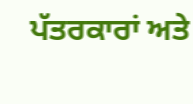ਪੱਤਰਕਾਰਾਂ ਅਤੇ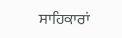ਸਾਹਿਕਾਰਾਂ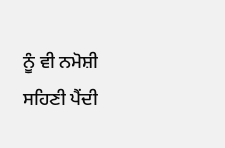ਨੂੰ ਵੀ ਨਮੋਸ਼ੀ ਸਹਿਣੀ ਪੈਂਦੀ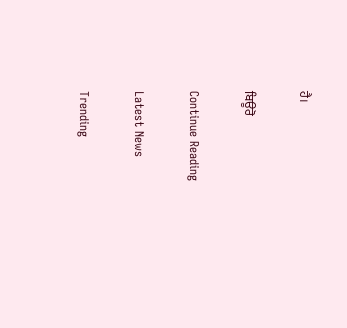ਹੈ।

ਬਿਊਰੋ

Continue Reading

Latest News

Trending